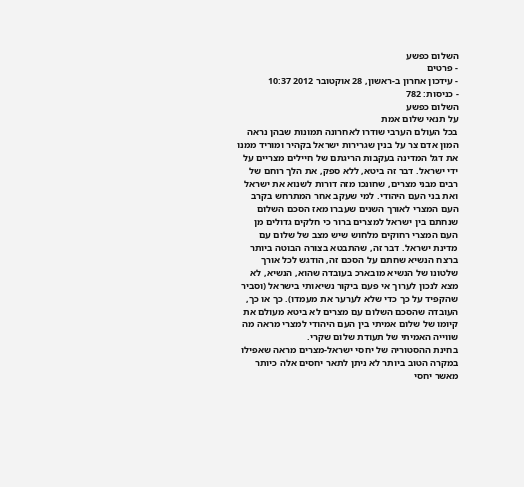השלום כפשע
- פרטים
- עידכון אחרון ב-ראשון, 28 אוקטובר 2012 10:37
- כניסות: 782
השלום כפשע
על תנאי שלום אמת
בכל העולם הערבי שודרו לאחרונה תמונות שבהן נראה המון אדם צר על בנין שגרירות ישראל בקהיר ומוריד ממנו את דגל המדינה בעקבות הריגתם של חיילים מצריים על ידי ישראל. דבר זה ביטא, ללא ספק, את הלך רוחם של רבים מבני מצרים, שחונכו מזה דורות לשנוא את ישראל ואת בני העם היהודי. למי שעקב אחר המתרחש בקרב העם המצרי לאורך השנים שעברו מאז הסכם השלום שנחתם בין ישראל למצרים ברור כי חלקים גדולים מן העם המצרי רחוקים מלחוש שיש מצב של שלום עם מדינת ישראל. דבר זה, שהתבטא בצורה הבוטה ביותר ברצח הנשיא שחתם על הסכם זה, הודגש לכל אורך שלטונו של הנשיא מובארכ בעובדה שהוא, הנשיא, לא מצא לנכון לערוך אי פעם ביקור נשיאותי בישראל (וסביר שהקפיד על כך כדי שלא לערער את מעמדו). כך או כך, העובדה שהסכם השלום עם מצרים לא ביטא מעולם את קיומו של שלום אמיתי בין העם היהודי למצרי מראה מה שווייה האמיתי של תעודת שלום שקרי.
בחינת ההסטוריה של יחסי ישראל-מצרים מראה שאפילו במקרה הטוב ביותר לא ניתן לתאר יחסים אלה כיותר מאשר יחסי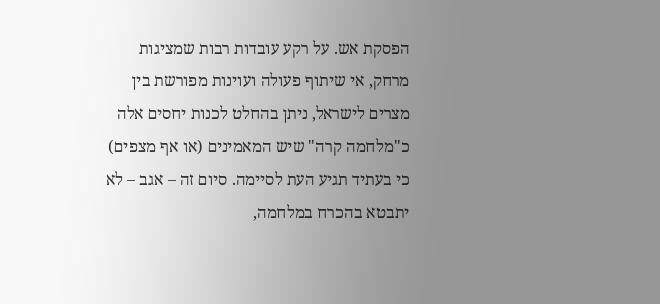הפסקת אש. על רקע עובדות רבות שמציגות מרחק, אי שיתוף פעולה ועוינות מפורשת בין מצרים לישראל, ניתן בהחלט לכנות יחסים אלה כ"מלחמה קרה" שיש המאמינים (או אף מצפים) כי בעתיד תגיע העת לסיימה. סיום זה – אגב – לא יתבטא בהכרח במלחמה,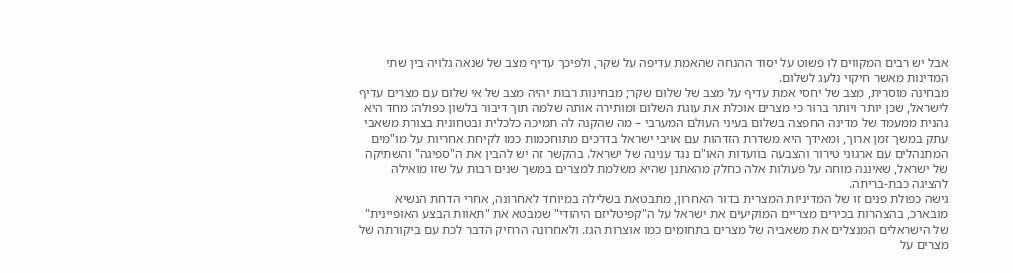אבל יש רבים המקווים לו פשוט על יסוד ההנחה שהאמת עדיפה על שקר, ולפיכך עדיף מצב של שנאה גלויה בין שתי המדינות מאשר חיקוי נלעג לשלום.
מבחינה מוסרית, מצב של יחסי אמת עדיף על מצב של שלום שקר; מבחינות רבות יהיה מצב של אי שלום עם מצרים עדיף לישראל, שכן יותר ויותר ברור כי מצרים אוכלת את עוגת השלום ומותירה אותה שלמה תוך דיבור בלשון כפולה: מחד היא נהנית ממעמד של מדינה החפצה בשלום בעיני העולם המערבי – מה שהקנה לה תמיכה כלכלית ובטחונית בצורת משאבי עתק במשך זמן ארוך, ומאידך היא משדרת הזדהות עם אויבי ישראל בדרכים מתוחכמות כמו לקיחת אחריות על מו"מים המתנהלים עם ארגוני טירור והצבעה בוועדות האו"ם נגד ענינה של ישראל. בהקשר זה יש להבין את ה"ספיגה" והשתיקה של ישראל, שאיננה מוחה על פעולות אלה כחלק מהאתנן שהיא משלמת למצרים במשך שנים רבות על שזו מואילה להציגה כבת-בריתה.
גישה כפולת פנים זו של המדיניות המצרית בדור האחרון, מתבטאת בשלילה במיוחד לאחרונה, אחרי הדחת הנשיא מובארכ, בהצהרות בכירים מצריים המוקיעים את ישראל על ה"קפיטליזם היהודי" שמבטא את "תאוות הבצע האופיינית" של הישראלים המנצלים את משאביה של מצרים בתחומים כמו אוצרות הגז. ולאחרונה הרחיק הדבר לכת עם ביקורתה של מצרים על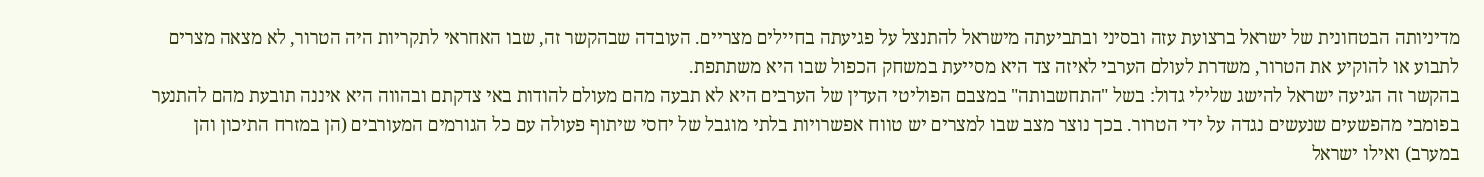מדיניותה הבטחונית של ישראל ברצועת עזה ובסיני ובתביעתה מישראל להתנצל על פגיעתה בחיילים מצריים. העובדה שבהקשר זה, שבו האחראי לתקריות היה הטרור, לא מצאה מצרים לתבוע או להוקיע את הטרור, משדרת לעולם הערבי לאיזה צד היא מסייעת במשחק הכפול שבו היא משתתפת.
בהקשר זה הגיעה ישראל להישג שלילי גדול: בשל "התחשבותה" במצבם הפוליטי העדין של הערבים היא לא תבעה מהם מעולם להודות באי צדקתם ובהווה היא איננה תובעת מהם להתנער בפומבי מהפשעים שנעשים נגדה על ידי הטרור. בכך נוצר מצב שבו למצרים יש טווח אפשרויות בלתי מוגבל של יחסי שיתוף פעולה עם כל הגורמים המעורבים (הן במזרח התיכון והן במערב) ואילו ישראל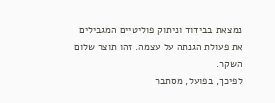נמצאת בבידוד וניתוק פוליטיים המגבילים את פעולת הגנתה על עצמה. זהו תוצר שלום השקר.
לפיכך, בפועל, מסתבר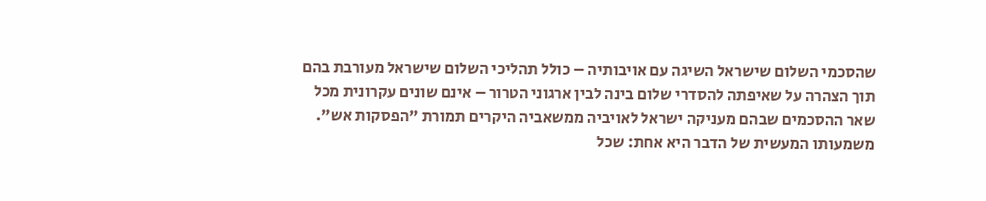שהסכמי השלום שישראל השיגה עם אויבותיה – כולל תהליכי השלום שישראל מעורבת בהם תוך הצהרה על שאיפתה להסדרי שלום בינה לבין ארגוני הטרור – אינם שונים עקרונית מכל שאר ההסכמים שבהם מעניקה ישראל לאויביה ממשאביה היקרים תמורת "הפסקות אש". משמעותו המעשית של הדבר היא אחת: שכל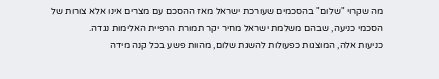מה שקרוי "שלום" בהסכמים שעורכת ישראל מאז ההסכם עם מצרים אינו אלא צורות של הסכמי כניעה, שבהם משלמת ישראל מחיר יקר תמורת הרפיית האלימות נגדה.
כניעות אלה, המוצגות כפעולות להשגת שלום, מהוות פשע בכל קנה מידה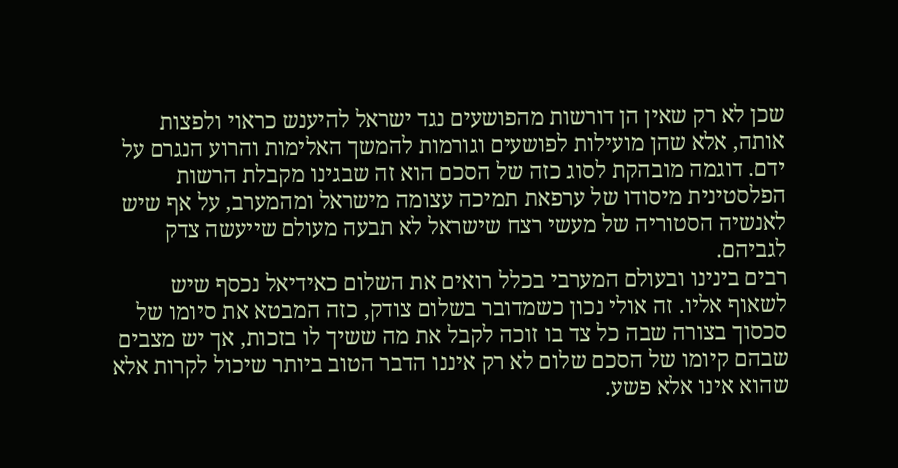שכן לא רק שאין הן דורשות מהפושעים נגד ישראל להיענש כראוי ולפצות אותה, אלא שהן מועילות לפושעים וגורמות להמשך האלימות והרוע הנגרם על ידם. דוגמה מובהקת לסוג כזה של הסכם הוא זה שבגינו מקבלת הרשות הפלסטינית מיסודו של ערפאת תמיכה עצומה מישראל ומהמערב, על אף שיש לאנשיה הסטוריה של מעשי רצח שישראל לא תבעה מעולם שייעשה צדק לגביהם.
רבים בינינו ובעולם המערבי בכלל רואים את השלום כאידיאל נכסף שיש לשאוף אליו. זה אולי נכון כשמדובר בשלום צודק, כזה המבטא את סיומו של סכסוך בצורה שבה כל צד בו זוכה לקבל את מה ששיך לו בזכות, אך יש מצבים שבהם קיומו של הסכם שלום לא רק איננו הדבר הטוב ביותר שיכול לקרות אלא שהוא אינו אלא פשע.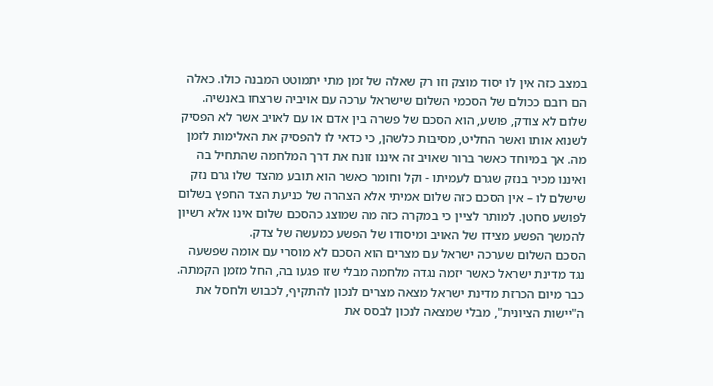במצב כזה אין לו יסוד מוצק וזו רק שאלה של זמן מתי יתמוטט המבנה כולו. כאלה הם רובם ככולם של הסכמי השלום שישראל ערכה עם אויביה שרצחו באנשיה.
שלום לא צודק, פושע, הוא הסכם של פשרה בין אדם או עם לאויב אשר לא הפסיק לשנוא אותו ואשר החליט, מסיבות כלשהן, כי כדאי לו להפסיק את האלימות לזמן מה. אך במיוחד כאשר ברור שאויב זה איננו זונח את דרך המלחמה שהתחיל בה ואיננו מכיר בנזק שגרם לעמיתו - וקל וחומר כאשר הוא תובע מהצד שלו גרם נזק שישלם לו – אין הסכם כזה שלום אמיתי אלא הצהרה של כניעת הצד החפץ בשלום לפושע סחטן. למותר לציין כי במקרה כזה מה שמוצג כהסכם שלום אינו אלא רשיון להמשך הפשע מצידו של האויב ומיסודו של הפשע כמעשה של צדק.
הסכם השלום שערכה ישראל עם מצרים הוא הסכם לא מוסרי עם אומה שפשעה נגד מדינת ישראל כאשר יזמה נגדה מלחמה מבלי שזו פגעו בה, החל מזמן הקמתה. כבר מיום הכרזת מדינת ישראל מצאה מצרים לנכון להתקיף, לכבוש ולחסל את ה"יישות הציונית", מבלי שמצאה לנכון לבסס את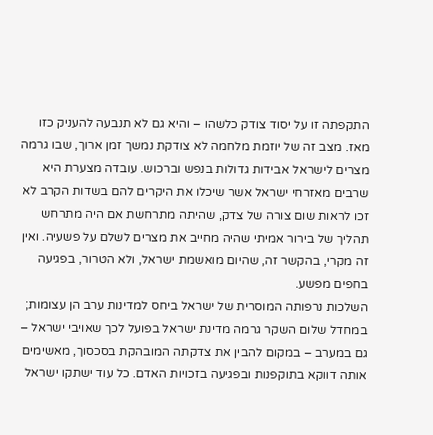התקפתה זו על יסוד צודק כלשהו – והיא גם לא תנבעה להעניק כזו מאז. מצב זה של יוזמת מלחמה לא צודקת נמשך זמן ארוך, שבו גרמה מצרים לישראל אבידות גדולות בנפש וברכוש. עובדה מצערת היא שרבים מאזרחי ישראל אשר שיכלו את היקרים להם בשדות הקרב לא זכו לראות שום צורה של צדק, שהיתה מתרחשת אם היה מתרחש תהליך של בירור אמיתי שהיה מחייב את מצרים לשלם על פשעיה. ואין זה מקרי, בהקשר זה, שהיום מואשמת ישראל, ולא הטרור, בפגיעה בחפים מפשע.
השלכות נרפותה המוסרית של ישראל ביחס למדינות ערב הן עצומות; במחדל שלום השקר גרמה מדינת ישראל בפועל לכך שאויבי ישראל – גם במערב – במקום להבין את צדקתה המובהקת בסכסוך, מאשימים אותה דווקא בתוקפנות ובפגיעה בזכויות האדם. כל עוד ישתקו ישראל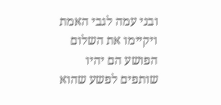ובני עמה לגבי האמת ויקיימו את השלום הפושע הם יהיו שותפים לפשע שהוא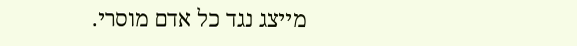מייצג נגד כל אדם מוסרי.